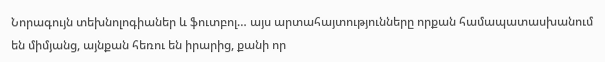Նորագույն տեխնոլոգիաներ և ֆուտբոլ… այս արտահայտությունները որքան համապատասխանում են միմյանց, այնքան հեռու են իրարից, քանի որ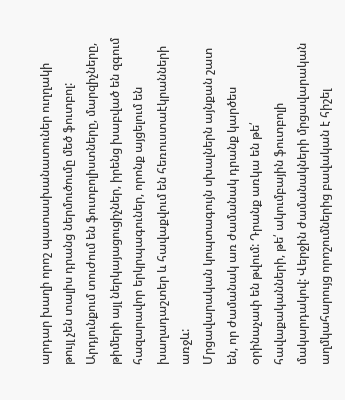արդար խաղի որոշ պատասխանատուներ ուղղակի թույլ չեն տալիս դրանց ներմուծումը մեծ ֆուտբոլ: Արդյունքում տուժում են ֆուտբոլիստները, մարզիչները, թիմերի այլ ներկայացուցիչներ, իրենց խաբված են զգում հազարավոր երկրպագուներ, որոնք այցելում են խաղադաշտեր և հավաքվում են հեռուստաէկրանների առջև:
Մրցավարական կոպտագույն սխալներն այնքան շատ են, որ ժամանակ առ ժամանակ դրանք կարծես օրինաչափ են թվում: Դրանք առկա են թե՛ հավաքականների, թե՛ ակումբային ֆուտբոլի մակարդակով: Վերջին ժամանակների մրցավարական աղմկահարույց որոշումներից բավական է հիշել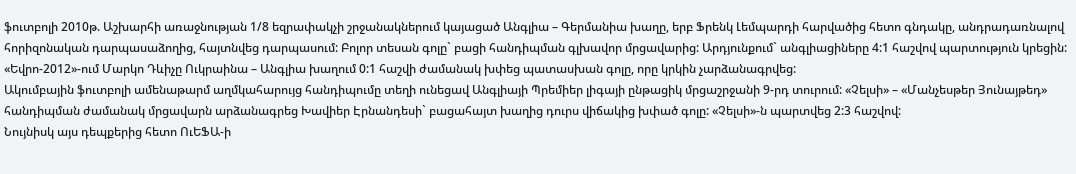ֆուտբոլի 2010թ. Աշխարհի առաջնության 1/8 եզրափակչի շրջանակներում կայացած Անգլիա – Գերմանիա խաղը, երբ Ֆրենկ Լեմպարդի հարվածից հետո գնդակը, անդրադառնալով հորիզոնական դարպասաձողից, հայտնվեց դարպասում: Բոլոր տեսան գոլը` բացի հանդիպման գլխավոր մրցավարից: Արդյունքում` անգլիացիները 4:1 հաշվով պարտություն կրեցին: «Եվրո-2012»-ում Մարկո Դևիչը Ուկրաինա – Անգլիա խաղում 0:1 հաշվի ժամանակ խփեց պատասխան գոլը, որը կրկին չարձանագրվեց:
Ակումբային ֆուտբոլի ամենաթարմ աղմկահարույց հանդիպումը տեղի ունեցավ Անգլիայի Պրեմիեր լիգայի ընթացիկ մրցաշրջանի 9-րդ տուրում: «Չելսի» – «Մանչեսթեր Յունայթեդ» հանդիպման ժամանակ մրցավարն արձանագրեց Խավիեր Էրնանդեսի` բացահայտ խաղից դուրս վիճակից խփած գոլը: «Չելսի»-ն պարտվեց 2:3 հաշվով:
Նույնիսկ այս դեպքերից հետո ՈւԵՖԱ-ի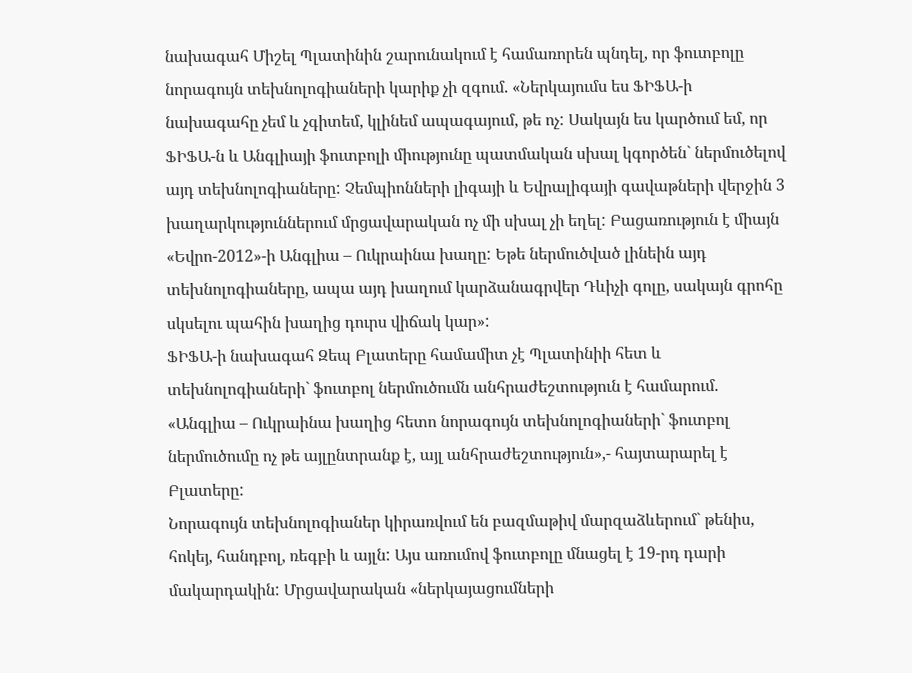նախագահ Միշել Պլատինին շարունակում է համառորեն պնդել, որ ֆուտբոլը նորագույն տեխնոլոգիաների կարիք չի զգում. «Ներկայումս ես ՖԻՖԱ-ի նախագահը չեմ և չգիտեմ, կլինեմ ապագայում, թե ոչ: Սակայն ես կարծում եմ, որ ՖԻՖԱ-ն և Անգլիայի ֆուտբոլի միությունը պատմական սխալ կգործեն` ներմուծելով այդ տեխնոլոգիաները: Չեմպիոնների լիգայի և Եվրալիգայի գավաթների վերջին 3 խաղարկություններում մրցավարական ոչ մի սխալ չի եղել: Բացառություն է միայն «Եվրո-2012»-ի Անգլիա – Ուկրաինա խաղը: Եթե ներմուծված լինեին այդ տեխնոլոգիաները, ապա այդ խաղում կարձանագրվեր Դևիչի գոլը, սակայն գրոհը սկսելու պահին խաղից դուրս վիճակ կար»:
ՖԻՖԱ-ի նախագահ Զեպ Բլատերը համամիտ չէ Պլատինիի հետ և տեխնոլոգիաների` ֆուտբոլ ներմուծումն անհրաժեշտություն է համարում. «Անգլիա – Ուկրաինա խաղից հետո նորագույն տեխնոլոգիաների` ֆուտբոլ ներմուծումը ոչ թե այլընտրանք է, այլ անհրաժեշտություն»,- հայտարարել է Բլատերը:
Նորագույն տեխնոլոգիաներ կիրառվում են բազմաթիվ մարզաձևերում` թենիս, հոկեյ, հանդբոլ, ռեգբի և այլն: Այս առումով ֆուտբոլը մնացել է 19-րդ դարի մակարդակին: Մրցավարական «ներկայացումների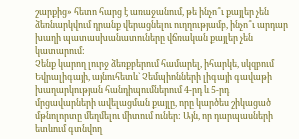շարքից» հետո հարց է առաջանում, թե ինչո՞ւ քայլեր չեն ձեռնարկվում դրանք վերացնելու ուղղությամբ, ինչո՞ւ արդար խաղի պատասխանատուները վճռական քայլեր չեն կատարում:
Չենք կարող լուրջ ձեռքբերում համարել, իհարկե, սկզբում Եվրալիգայի, այնուհետև` Չեմպիոնների լիգայի գավաթի խաղարկության հանդիպումներում 4-րդ և 5-րդ մրցավարների ավելացման քայլը, որը կարծես շիկացած մթնոլորտը մեղմելու միտում ուներ: Այն, որ դարպասների ետևում գտնվող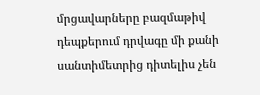մրցավարները բազմաթիվ դեպքերում դրվագը մի քանի սանտիմետրից դիտելիս չեն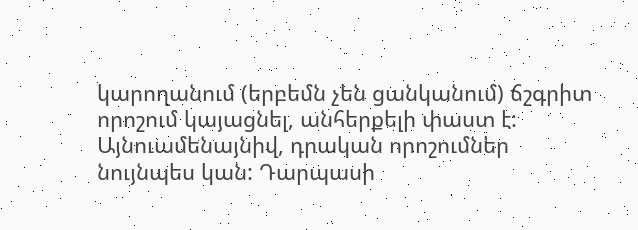կարողանում (երբեմն չեն ցանկանում) ճշգրիտ որոշում կայացնել, անհերքելի փաստ է:
Այնուամենայնիվ, դրական որոշումներ նույնպես կան: Դարպասի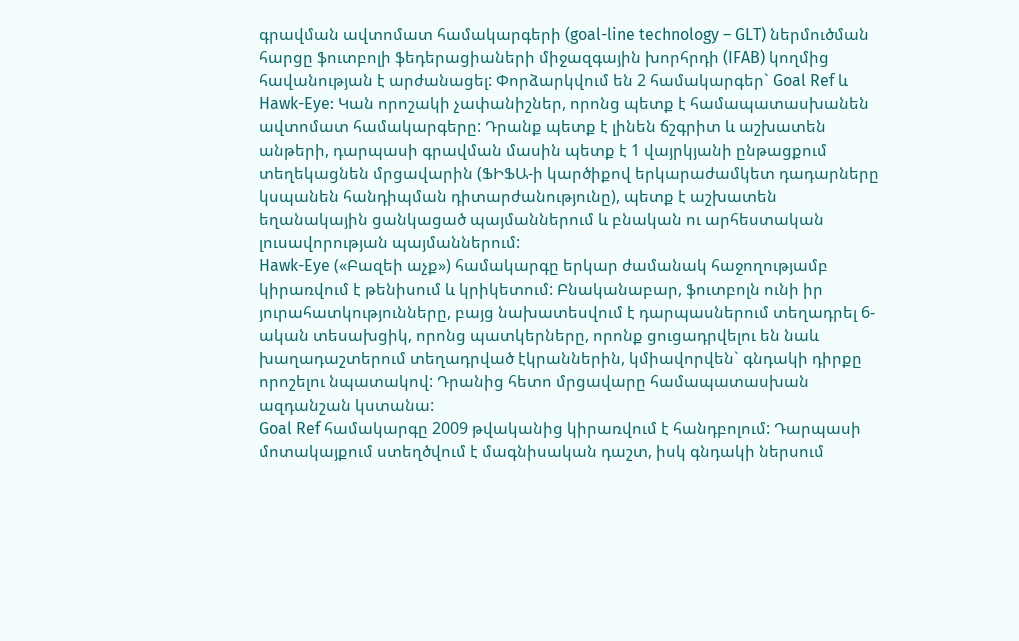գրավման ավտոմատ համակարգերի (goal-line technology – GLT) ներմուծման հարցը ֆուտբոլի ֆեդերացիաների միջազգային խորհրդի (IFAB) կողմից հավանության է արժանացել: Փորձարկվում են 2 համակարգեր` Goal Ref և Hawk-Eye: Կան որոշակի չափանիշներ, որոնց պետք է համապատասխանեն ավտոմատ համակարգերը: Դրանք պետք է լինեն ճշգրիտ և աշխատեն անթերի, դարպասի գրավման մասին պետք է 1 վայրկյանի ընթացքում տեղեկացնեն մրցավարին (ՖԻՖԱ-ի կարծիքով երկարաժամկետ դադարները կսպանեն հանդիպման դիտարժանությունը), պետք է աշխատեն եղանակային ցանկացած պայմաններում և բնական ու արհեստական լուսավորության պայմաններում:
Hawk-Eye («Բազեի աչք») համակարգը երկար ժամանակ հաջողությամբ կիրառվում է թենիսում և կրիկետում: Բնականաբար, ֆուտբոլն ունի իր յուրահատկությունները, բայց նախատեսվում է դարպասներում տեղադրել 6-ական տեսախցիկ, որոնց պատկերները, որոնք ցուցադրվելու են նաև խաղադաշտերում տեղադրված էկրաններին, կմիավորվեն` գնդակի դիրքը որոշելու նպատակով: Դրանից հետո մրցավարը համապատասխան ազդանշան կստանա:
Goal Ref համակարգը 2009 թվականից կիրառվում է հանդբոլում: Դարպասի մոտակայքում ստեղծվում է մագնիսական դաշտ, իսկ գնդակի ներսում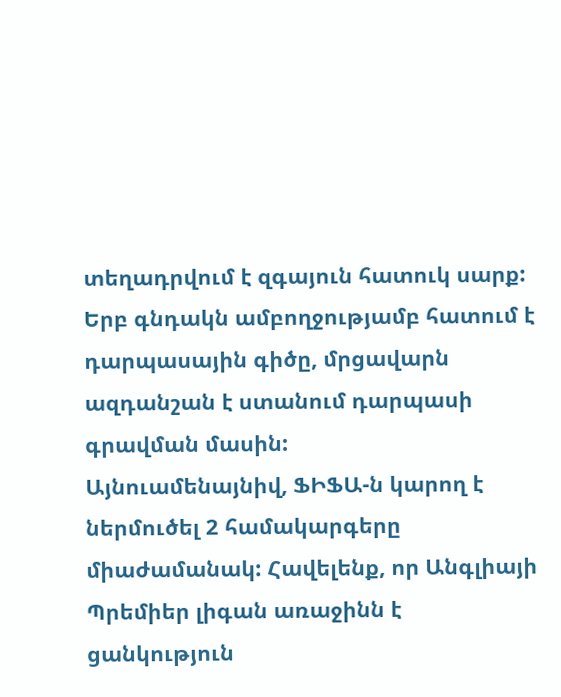տեղադրվում է զգայուն հատուկ սարք: Երբ գնդակն ամբողջությամբ հատում է դարպասային գիծը, մրցավարն ազդանշան է ստանում դարպասի գրավման մասին:
Այնուամենայնիվ, ՖԻՖԱ-ն կարող է ներմուծել 2 համակարգերը միաժամանակ: Հավելենք, որ Անգլիայի Պրեմիեր լիգան առաջինն է ցանկություն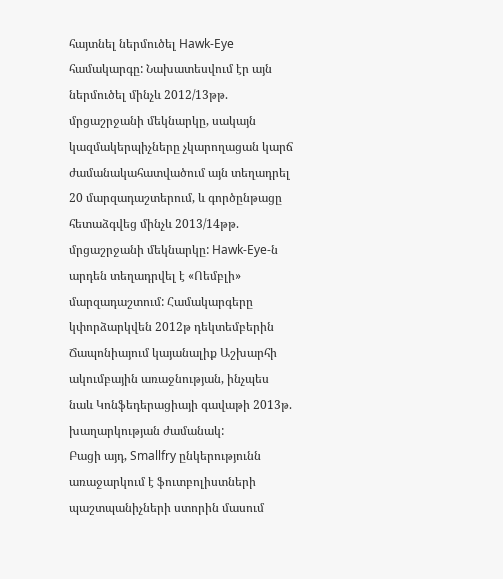հայտնել ներմուծել Hawk-Eye համակարգը: Նախատեսվում էր այն ներմուծել մինչև 2012/13թթ. մրցաշրջանի մեկնարկը, սակայն կազմակերպիչները չկարողացան կարճ ժամանակահատվածում այն տեղադրել 20 մարզադաշտերում, և գործընթացը հետաձգվեց մինչև 2013/14թթ. մրցաշրջանի մեկնարկը: Hawk-Eye-ն արդեն տեղադրվել է «Ոեմբլի» մարզադաշտում: Համակարգերը կփորձարկվեն 2012թ դեկտեմբերին Ճապոնիայում կայանալիք Աշխարհի ակումբային առաջնության, ինչպես նաև Կոնֆեդերացիայի գավաթի 2013թ. խաղարկության ժամանակ:
Բացի այդ, Smallfry ընկերությունն առաջարկում է ֆուտբոլիստների պաշտպանիչների ստորին մասում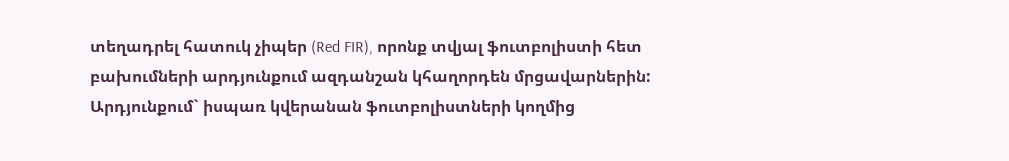տեղադրել հատուկ չիպեր (Red FIR), որոնք տվյալ ֆուտբոլիստի հետ բախումների արդյունքում ազդանշան կհաղորդեն մրցավարներին: Արդյունքում` իսպառ կվերանան ֆուտբոլիստների կողմից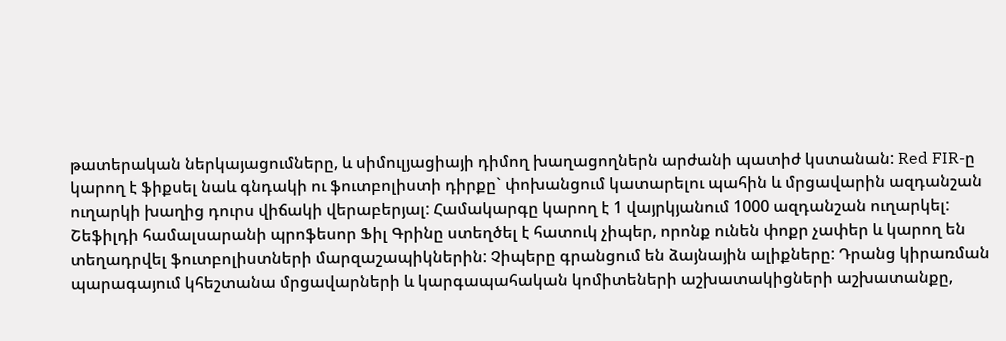թատերական ներկայացումները, և սիմուլյացիայի դիմող խաղացողներն արժանի պատիժ կստանան: Red FIR-ը կարող է ֆիքսել նաև գնդակի ու ֆուտբոլիստի դիրքը` փոխանցում կատարելու պահին և մրցավարին ազդանշան ուղարկի խաղից դուրս վիճակի վերաբերյալ: Համակարգը կարող է 1 վայրկյանում 1000 ազդանշան ուղարկել:
Շեֆիլդի համալսարանի պրոֆեսոր Ֆիլ Գրինը ստեղծել է հատուկ չիպեր, որոնք ունեն փոքր չափեր և կարող են տեղադրվել ֆուտբոլիստների մարզաշապիկներին: Չիպերը գրանցում են ձայնային ալիքները: Դրանց կիրառման պարագայում կհեշտանա մրցավարների և կարգապահական կոմիտեների աշխատակիցների աշխատանքը,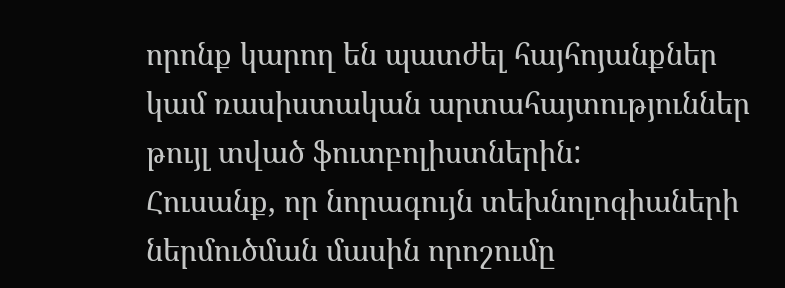որոնք կարող են պատժել հայհոյանքներ կամ ռասիստական արտահայտություններ թույլ տված ֆուտբոլիստներին:
Հուսանք, որ նորագույն տեխնոլոգիաների ներմուծման մասին որոշումը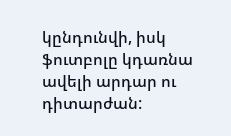կընդունվի, իսկ ֆուտբոլը կդառնա ավելի արդար ու դիտարժան: